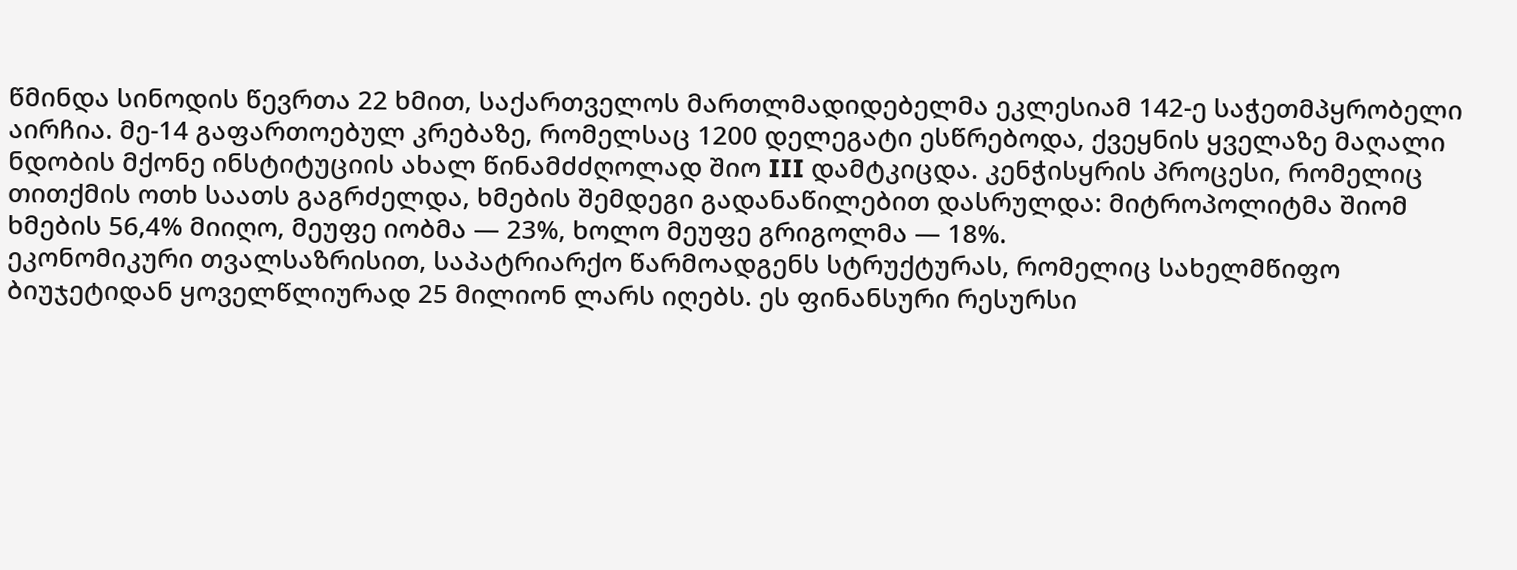წმინდა სინოდის წევრთა 22 ხმით, საქართველოს მართლმადიდებელმა ეკლესიამ 142-ე საჭეთმპყრობელი აირჩია. მე-14 გაფართოებულ კრებაზე, რომელსაც 1200 დელეგატი ესწრებოდა, ქვეყნის ყველაზე მაღალი ნდობის მქონე ინსტიტუციის ახალ წინამძძღოლად შიო III დამტკიცდა. კენჭისყრის პროცესი, რომელიც თითქმის ოთხ საათს გაგრძელდა, ხმების შემდეგი გადანაწილებით დასრულდა: მიტროპოლიტმა შიომ ხმების 56,4% მიიღო, მეუფე იობმა — 23%, ხოლო მეუფე გრიგოლმა — 18%.
ეკონომიკური თვალსაზრისით, საპატრიარქო წარმოადგენს სტრუქტურას, რომელიც სახელმწიფო ბიუჯეტიდან ყოველწლიურად 25 მილიონ ლარს იღებს. ეს ფინანსური რესურსი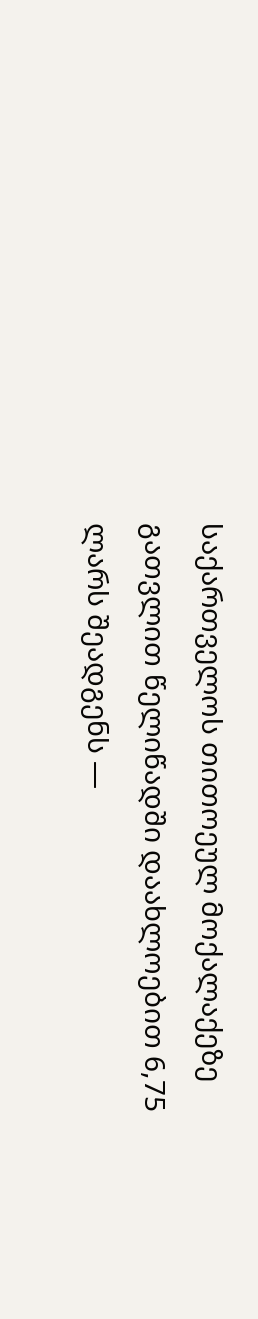საქართველოს თითოეულ მოქალაქეზე გათვლით წელიწადში დაახლოებით 6,75 ლარს შეადგენს —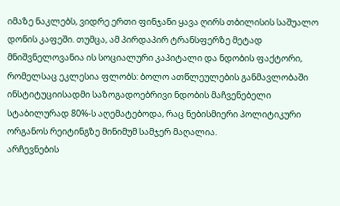იმაზე ნაკლებს, ვიდრე ერთი ფინჯანი ყავა ღირს თბილისის საშუალო დონის კაფეში. თუმცა, ამ პირდაპირ ტრანსფერზე მეტად მნიშვნელოვანია ის სოციალური კაპიტალი და ნდობის ფაქტორი, რომელსაც ეკლესია ფლობს: ბოლო ათწლეულების განმავლობაში ინსტიტუციისადმი საზოგადოებრივი ნდობის მაჩვენებელი სტაბილურად 80%-ს აღემატებოდა, რაც ნებისმიერი პოლიტიკური ორგანოს რეიტინგზე მინიმუმ სამჯერ მაღალია.
არჩევნების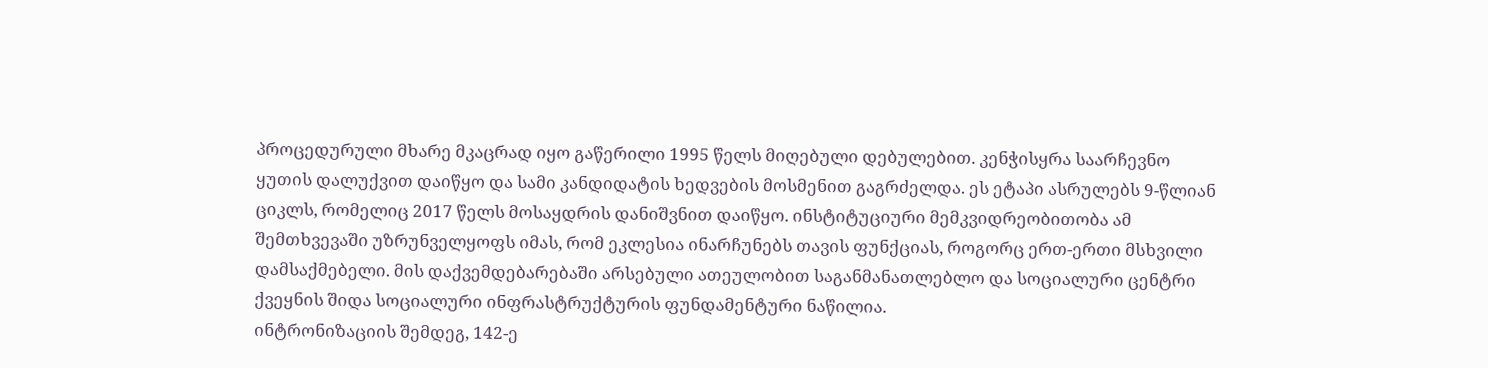პროცედურული მხარე მკაცრად იყო გაწერილი 1995 წელს მიღებული დებულებით. კენჭისყრა საარჩევნო ყუთის დალუქვით დაიწყო და სამი კანდიდატის ხედვების მოსმენით გაგრძელდა. ეს ეტაპი ასრულებს 9-წლიან ციკლს, რომელიც 2017 წელს მოსაყდრის დანიშვნით დაიწყო. ინსტიტუციური მემკვიდრეობითობა ამ შემთხვევაში უზრუნველყოფს იმას, რომ ეკლესია ინარჩუნებს თავის ფუნქციას, როგორც ერთ-ერთი მსხვილი დამსაქმებელი. მის დაქვემდებარებაში არსებული ათეულობით საგანმანათლებლო და სოციალური ცენტრი ქვეყნის შიდა სოციალური ინფრასტრუქტურის ფუნდამენტური ნაწილია.
ინტრონიზაციის შემდეგ, 142-ე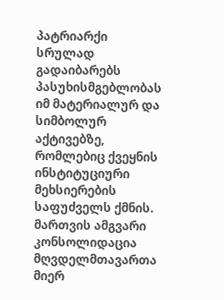პატრიარქი სრულად გადაიბარებს პასუხისმგებლობას იმ მატერიალურ და სიმბოლურ აქტივებზე, რომლებიც ქვეყნის ინსტიტუციური მეხსიერების საფუძველს ქმნის. მართვის ამგვარი კონსოლიდაცია მღვდელმთავართა მიერ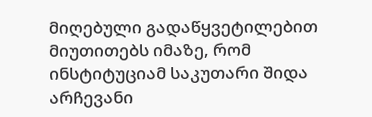მიღებული გადაწყვეტილებით მიუთითებს იმაზე, რომ ინსტიტუციამ საკუთარი შიდა არჩევანი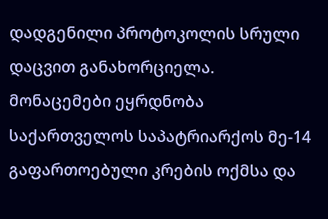დადგენილი პროტოკოლის სრული დაცვით განახორციელა.
მონაცემები ეყრდნობა საქართველოს საპატრიარქოს მე-14 გაფართოებული კრების ოქმსა და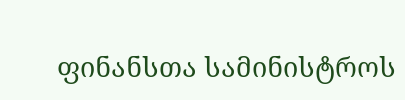ფინანსთა სამინისტროს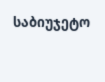საბიუჯეტო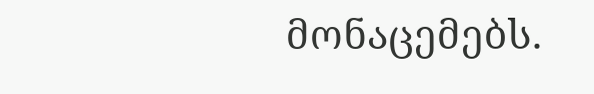მონაცემებს.